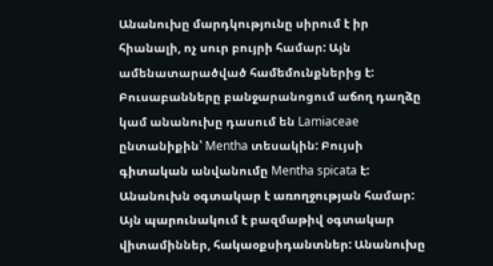Անանուխը մարդկությունը սիրում է իր հիանալի, ոչ սուր բույրի համար: Այն ամենատարածված համեմունքներից է: Բուսաբանները բանջարանոցում աճող դաղձը կամ անանուխը դասում են Lamiaceae ընտանիքին՝ Mentha տեսակին: Բույսի գիտական անվանումը Mentha spicata է:
Անանուխն օգտակար է առողջության համար: Այն պարունակում է բազմաթիվ օգտակար վիտամիններ, հակաօքսիդանտներ: Անանուխը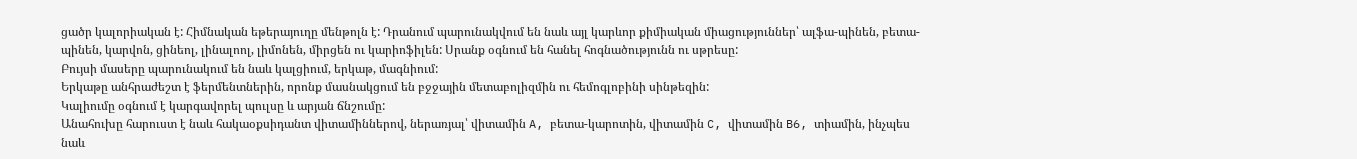ցածր կալորիական է: Հիմնական եթերայուղը մենթոլն է: Դրանում պարունակվում են նաև այլ կարևոր քիմիական միացություններ՝ ալֆա-պինեն, բետա-պինեն, կարվոն, ցինեոլ, լինալոոլ, լիմոնեն, միրցեն ու կարիոֆիլեն: Սրանք օգնում են հանել հոգնածությունն ու սթրեսը:
Բույսի մասերը պարունակում են նաև կալցիում, երկաթ, մագնիում:
Երկաթը անհրաժեշտ է ֆերմենտներին, որոնք մասնակցում են բջջային մետաբոլիզմին ու հեմոգլոբինի սինթեզին:
Կալիումը օգնում է կարգավորել պուլսը և արյան ճնշումը:
Անահուխը հարուստ է նաև հակաօքսիդանտ վիտամիններով, ներառյալ՝ վիտամին A, բետա-կարոտին, վիտամին C, վիտամին B6, տիամին, ինչպես նաև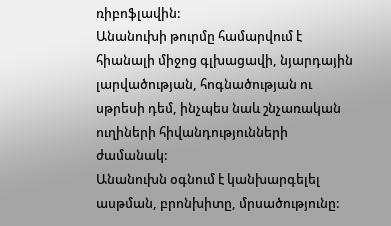ռիբոֆլավին:
Անանուխի թուրմը համարվում է հիանալի միջոց գլխացավի, նյարդային լարվածության, հոգնածության ու սթրեսի դեմ, ինչպես նաև շնչառական ուղիների հիվանդությունների ժամանակ:
Անանուխն օգնում է կանխարգելել ասթման, բրոնխիտը, մրսածությունը: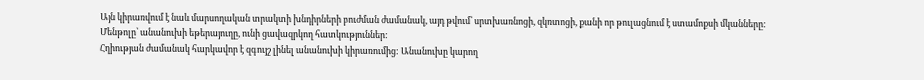Այն կիրառվում է նաև մարսողական տրակտի խնդիրների բուժման ժամանակ, այդ թվում՝ սրտխառնոցի, զկռտոցի, քանի որ թուլացնում է ստամոքսի մկանները:
Մենթոլը՝ անանուխի եթերայուղը, ունի ցավազրկող հատկություններ:
Հղիության ժամանակ հարկավոր է զգույշ լինել անանուխի կիրառումից: Անանուխը կարող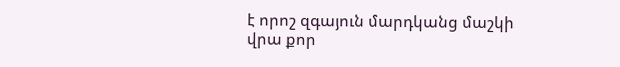է որոշ զգայուն մարդկանց մաշկի վրա քոր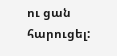ու ցան հարուցել: